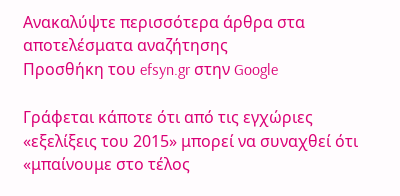Ανακαλύψτε περισσότερα άρθρα στα αποτελέσματα αναζήτησης
Προσθήκη του efsyn.gr στην Google

Γράφεται κάποτε ότι από τις εγχώριες «εξελίξεις του 2015» μπορεί να συναχθεί ότι «μπαίνουμε στο τέλος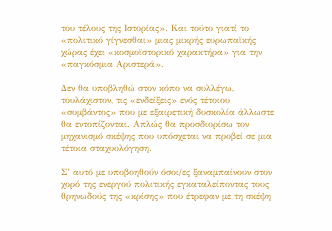του τέλους της Ιστορίας». Και τούτο γιατί το «πολιτικό γίγνεσθαι» μιας μικρής ευρωπαϊκής χώρας έχει «κοσμοϊστορικό χαρακτήρα» για την «παγκόσμια Αριστερά».

Δεν θα υποβληθώ στον κόπο να συλλέγω, τουλάχιστον, τις «ενδείξεις» ενός τέτοιου «συμβάντος» που με εξαιρετική δυσκολία άλλωστε θα εντοπίζονται. Απλώς θα προσδιορίσω τον μηχανισμό σκέψης που υπόσχεται να προβεί σε μια τέτοια σταχυολόγηση.

Σ’ αυτό με υποβοηθούν όσοι/ες ξαναμπαίνουν στον χορό της ενεργού πολιτικής εγκαταλείποντας τους θρηνωδούς της «κρίσης» που έτρεφαν με τη σκέψη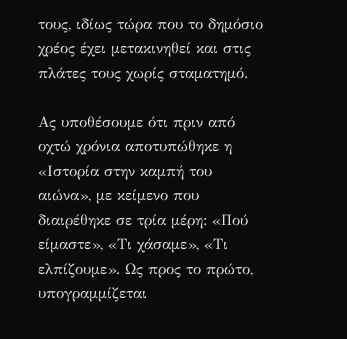τους, ιδίως τώρα που το δημόσιο χρέος έχει μετακινηθεί και στις πλάτες τους χωρίς σταματημό.

Ας υποθέσουμε ότι πριν από οχτώ χρόνια αποτυπώθηκε η «Ιστορία στην καμπή του αιώνα», με κείμενο που διαιρέθηκε σε τρία μέρη: «Πού είμαστε», «Τι χάσαμε», «Τι ελπίζουμε». Ως προς το πρώτο, υπογραμμίζεται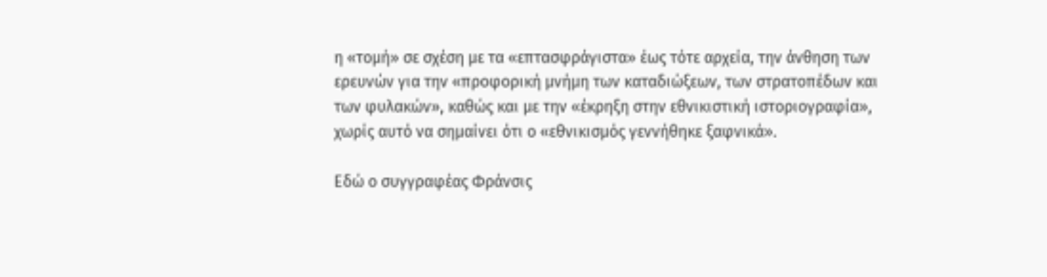η «τομή» σε σχέση με τα «επτασφράγιστα» έως τότε αρχεία, την άνθηση των ερευνών για την «προφορική μνήμη των καταδιώξεων, των στρατοπέδων και των φυλακών», καθώς και με την «έκρηξη στην εθνικιστική ιστοριογραφία», χωρίς αυτό να σημαίνει ότι ο «εθνικισμός γεννήθηκε ξαφνικά».

Εδώ ο συγγραφέας Φράνσις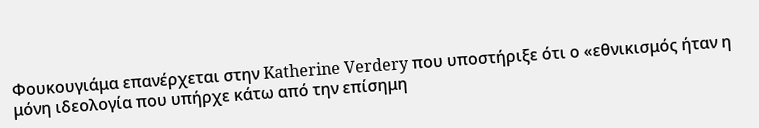Φουκουγιάμα επανέρχεται στην Katherine Verdery που υποστήριξε ότι ο «εθνικισμός ήταν η μόνη ιδεολογία που υπήρχε κάτω από την επίσημη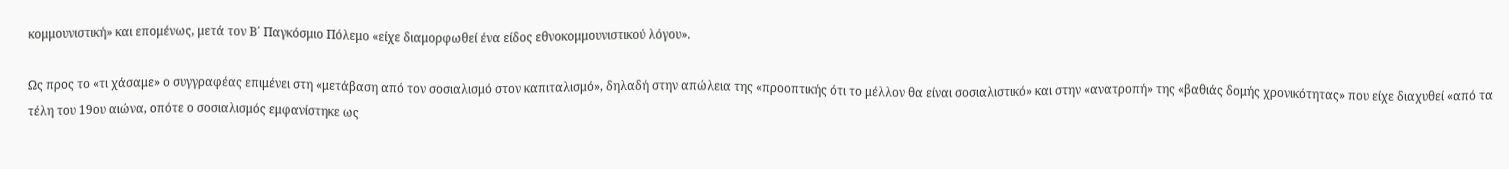κομμουνιστική» και επομένως, μετά τον Β΄ Παγκόσμιο Πόλεμο «είχε διαμορφωθεί ένα είδος εθνοκομμουνιστικού λόγου».

Ως προς το «τι χάσαμε» ο συγγραφέας επιμένει στη «μετάβαση από τον σοσιαλισμό στον καπιταλισμό», δηλαδή στην απώλεια της «προοπτικής ότι το μέλλον θα είναι σοσιαλιστικό» και στην «ανατροπή» της «βαθιάς δομής χρονικότητας» που είχε διαχυθεί «από τα τέλη του 19ου αιώνα, οπότε ο σοσιαλισμός εμφανίστηκε ως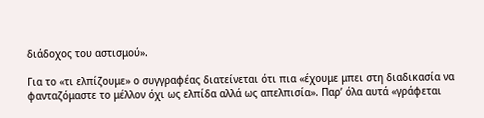διάδοχος του αστισμού».

Για το «τι ελπίζουμε» ο συγγραφέας διατείνεται ότι πια «έχουμε μπει στη διαδικασία να φανταζόμαστε το μέλλον όχι ως ελπίδα αλλά ως απελπισία». Παρ’ όλα αυτά «γράφεται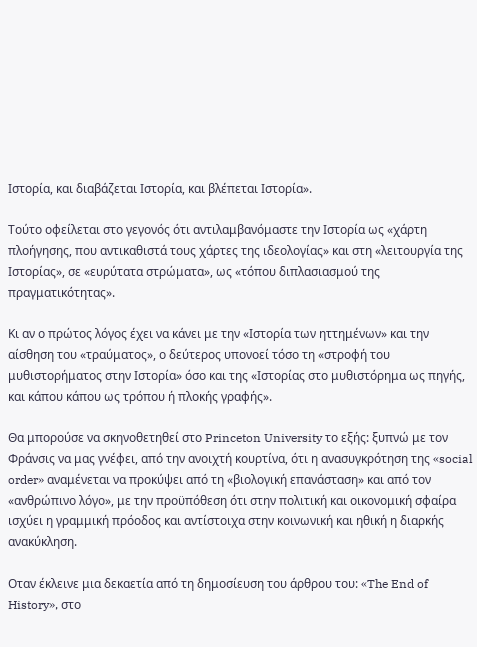Ιστορία, και διαβάζεται Ιστορία, και βλέπεται Ιστορία».

Τούτο οφείλεται στο γεγονός ότι αντιλαμβανόμαστε την Ιστορία ως «χάρτη πλοήγησης, που αντικαθιστά τους χάρτες της ιδεολογίας» και στη «λειτουργία της Ιστορίας», σε «ευρύτατα στρώματα», ως «τόπου διπλασιασμού της πραγματικότητας».

Κι αν ο πρώτος λόγος έχει να κάνει με την «Ιστορία των ηττημένων» και την αίσθηση του «τραύματος», ο δεύτερος υπονοεί τόσο τη «στροφή του μυθιστορήματος στην Ιστορία» όσο και της «Ιστορίας στο μυθιστόρημα ως πηγής, και κάπου κάπου ως τρόπου ή πλοκής γραφής».

Θα μπορούσε να σκηνοθετηθεί στο Princeton University το εξής: ξυπνώ με τον Φράνσις να μας γνέφει, από την ανοιχτή κουρτίνα, ότι η ανασυγκρότηση της «social order» αναμένεται να προκύψει από τη «βιολογική επανάσταση» και από τον «ανθρώπινο λόγο», με την προϋπόθεση ότι στην πολιτική και οικονομική σφαίρα ισχύει η γραμμική πρόοδος και αντίστοιχα στην κοινωνική και ηθική η διαρκής ανακύκληση.

Οταν έκλεινε μια δεκαετία από τη δημοσίευση του άρθρου του: «The End of History», στο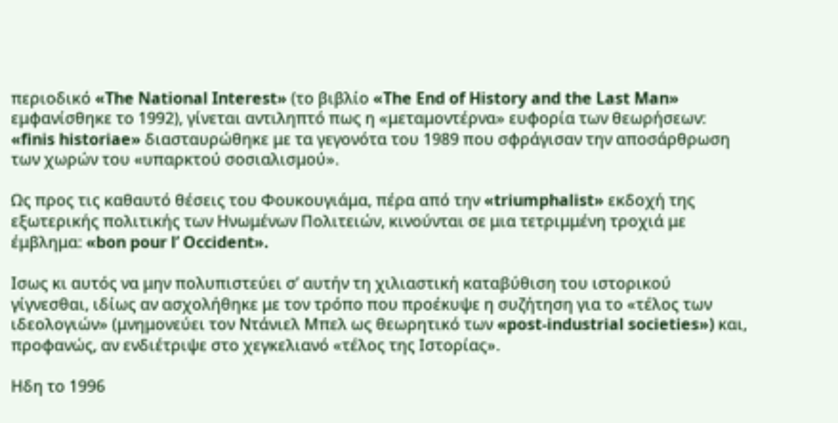περιοδικό «The National Interest» (το βιβλίο «The End of History and the Last Man» εμφανίσθηκε το 1992), γίνεται αντιληπτό πως η «μεταμοντέρνα» ευφορία των θεωρήσεων: «finis historiae» διασταυρώθηκε με τα γεγονότα του 1989 που σφράγισαν την αποσάρθρωση των χωρών του «υπαρκτού σοσιαλισμού».

Ως προς τις καθαυτό θέσεις του Φουκουγιάμα, πέρα από την «triumphalist» εκδοχή της εξωτερικής πολιτικής των Ηνωμένων Πολιτειών, κινούνται σε μια τετριμμένη τροχιά με έμβλημα: «bon pour l’ Occident».

Ισως κι αυτός να μην πολυπιστεύει σ’ αυτήν τη χιλιαστική καταβύθιση του ιστορικού γίγνεσθαι, ιδίως αν ασχολήθηκε με τον τρόπο που προέκυψε η συζήτηση για το «τέλος των ιδεολογιών» (μνημονεύει τον Ντάνιελ Μπελ ως θεωρητικό των «post-industrial societies») και, προφανώς, αν ενδιέτριψε στο χεγκελιανό «τέλος της Ιστορίας».

Ηδη το 1996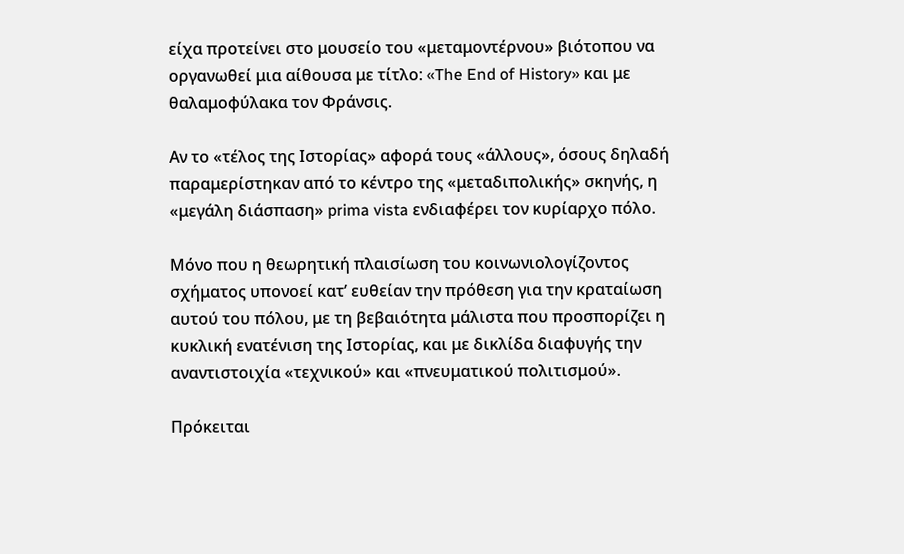είχα προτείνει στο μουσείο του «μεταμοντέρνου» βιότοπου να οργανωθεί μια αίθουσα με τίτλο: «The End of History» και με θαλαμοφύλακα τον Φράνσις.

Αν το «τέλος της Ιστορίας» αφορά τους «άλλους», όσους δηλαδή παραμερίστηκαν από το κέντρο της «μεταδιπολικής» σκηνής, η «μεγάλη διάσπαση» prima vista ενδιαφέρει τον κυρίαρχο πόλο.

Μόνο που η θεωρητική πλαισίωση του κοινωνιολογίζοντος σχήματος υπονοεί κατ’ ευθείαν την πρόθεση για την κραταίωση αυτού του πόλου, με τη βεβαιότητα μάλιστα που προσπορίζει η κυκλική ενατένιση της Ιστορίας, και με δικλίδα διαφυγής την αναντιστοιχία «τεχνικού» και «πνευματικού πολιτισμού».

Πρόκειται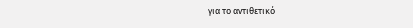για το αντιθετικό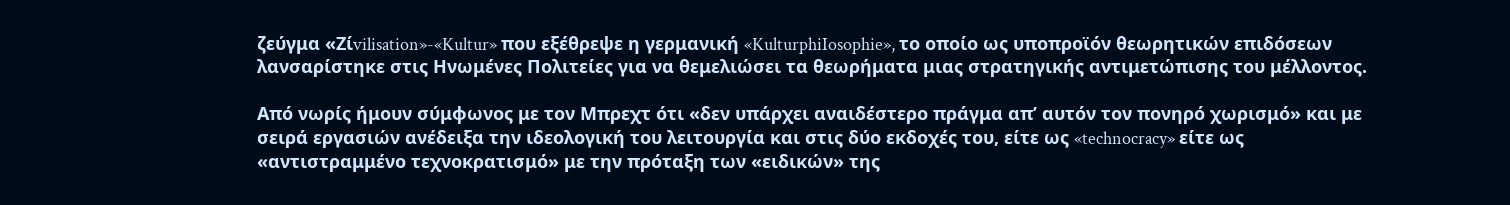ζεύγμα «Ζίvilisation»-«Kultur» που εξέθρεψε η γερμανική «KulturphiIosophie», το οποίο ως υποπροϊόν θεωρητικών επιδόσεων λανσαρίστηκε στις Ηνωμένες Πολιτείες για να θεμελιώσει τα θεωρήματα μιας στρατηγικής αντιμετώπισης του μέλλοντος.

Από νωρίς ήμουν σύμφωνος με τον Μπρεχτ ότι «δεν υπάρχει αναιδέστερο πράγμα απ’ αυτόν τον πονηρό χωρισμό» και με σειρά εργασιών ανέδειξα την ιδεολογική του λειτουργία και στις δύο εκδοχές του, είτε ως «technocracy» είτε ως «αντιστραμμένο τεχνοκρατισμό» με την πρόταξη των «ειδικών» της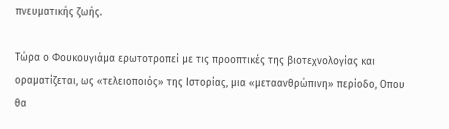πνευματικής ζωής.

Τώρα ο Φουκουγιάμα ερωτοτροπεί με τις προοπτικές της βιοτεχνολογίας και οραματίζεται, ως «τελειοποιός» της Ιστορίας, μια «μεταανθρώπινη» περίοδο, Οπου θα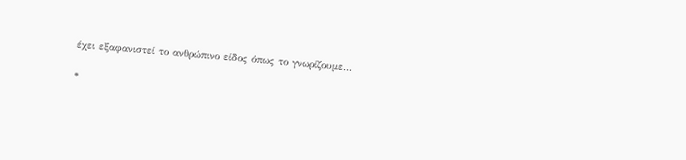έχει εξαφανιστεί το ανθρώπινο είδος όπως το γνωρίζουμε…

*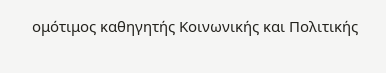ομότιμος καθηγητής Κοινωνικής και Πολιτικής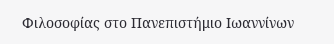Φιλοσοφίας στο Πανεπιστήμιο Ιωαννίνων